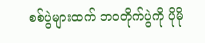စစ်ပွဲများထက် ဘဝတိုက်ပွဲကို ပိုမို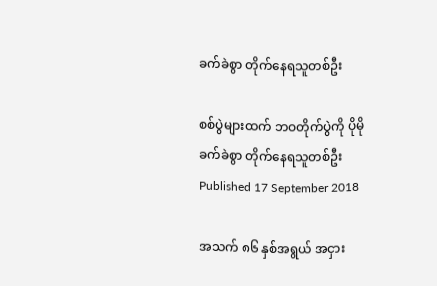ခက်ခဲစွာ တိုက်နေရသူတစ်ဦး

စစ်ပွဲများထက် ဘဝတိုက်ပွဲကို ပိုမိုခက်ခဲစွာ တိုက်နေရသူတစ်ဦး
Published 17 September 2018

အသက် ၈၆ နှစ်အရွယ် အငှား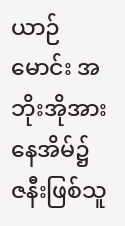ယာဉ်မောင်း အဘိုးအိုအား နေအိမ်၌ ဇနီးဖြစ်သူ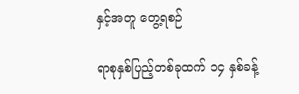နှင့်အတူ တွေ့ရစဉ်

ရာစုနှစ်ပြည့်တစ်ခုထက် ၁၄ နှစ်ခန့်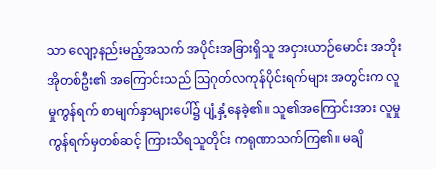သာ လျော့နည်းမည့်အသက် အပိုင်းအခြားရှိသူ အငှားယာဉ်မောင်း အဘိုးအိုတစ်ဦး၏ အကြောင်းသည် သြဂုတ်လကုန်ပိုင်းရက်များ အတွင်းက လူမှုကွန်ရက် စာမျက်နှာများပေါ်၌ ပျံ့နှံ့နေခဲ့၏။ သူ၏အကြောင်းအား လူမှုကွန်ရက်မှတစ်ဆင့် ကြားသိရသူတိုင်း ကရုဏာသက်ကြ၏။ မချိ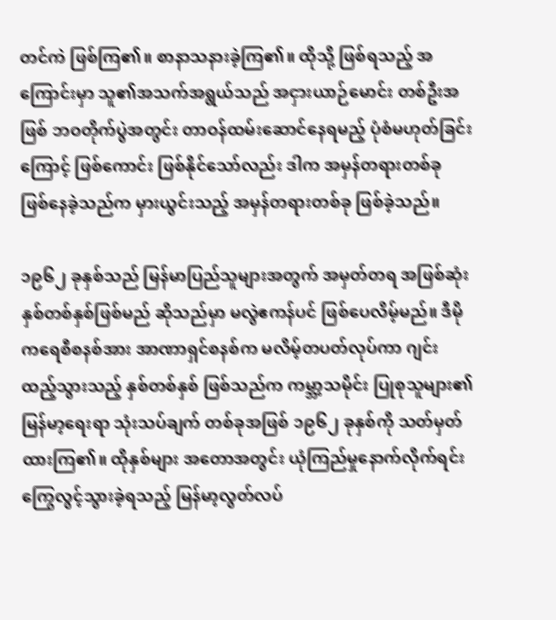တင်ကဲ ဖြစ်ကြ၏။ စာနာသနားခဲ့ကြ၏။ ထိုသို့ ဖြစ်ရသည့် အကြောင်းမှာ သူ၏အသက်အရွယ်သည် အငှားယာဉ်မောင်း တစ်ဦးအဖြစ် ဘဝတိုက်ပွဲအတွင်း တာဝန်ထမ်းဆောင်နေရမည့် ပုံစံမဟုတ်ခြင်းကြောင့် ဖြစ်ကောင်း ဖြစ်နိုင်သော်လည်း ဒါက အမှန်တရားတစ်ခု ဖြစ်နေခဲ့သည်က မှားယွင်းသည့် အမှန်တရားတစ်ခု ဖြစ်ခဲ့သည်။

၁၉၆၂ ခုနှစ်သည် မြန်မာပြည်သူများအတွက် အမှတ်တရ အဖြစ်ဆုံး နှစ်တစ်နှစ်ဖြစ်မည် ဆိုသည်မှာ မလွဲဧကန်ပင် ဖြစ်ပေလိမ့်မည်။ ဒီမိုကရေစီစနစ်အား အာဏာရှင်စနစ်က မလိမ့်တပတ်လုပ်ကာ ဂျင်းထည့်သွားသည့် နှစ်တစ်နှစ် ဖြစ်သည်က ကမ္ဘာ့သမိုင်း ပြုစုသူများ၏ မြန်မာ့ရေးရာ သုံးသပ်ချက် တစ်ခုအဖြစ် ၁၉၆၂ ခုနှစ်ကို သတ်မှတ်ထားကြ၏။ ထိုနှစ်များ အတောအတွင်း ယုံကြည်မှုနောက်လိုက်ရင်း ကြွေလွင့်သွားခဲ့ရသည့် မြန်မာ့လွတ်လပ်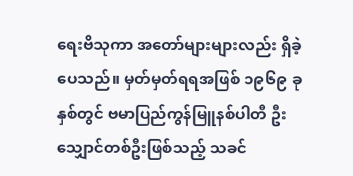ရေးဗိသုကာ အတော်များများလည်း ရှိခဲ့ပေသည်။ မှတ်မှတ်ရရအဖြစ် ၁၉၆၉ ခုနှစ်တွင် ဗမာပြည်ကွန်မြူနစ်ပါတီ ဦးသျှောင်တစ်ဦးဖြစ်သည့် သခင်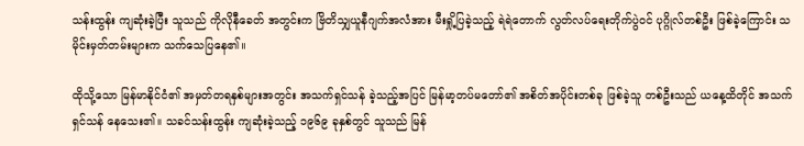သန်းထွန်း ကျဆုံးခဲ့ပြီး သူသည် ကိုလိုနီခေတ် အတွင်းက ဗြိတိသျှယူနီဂျက်အလံအား မီးရှို့ပြခဲ့သည့် ရဲရဲတောက် လွတ်လပ်ရေးတိုက်ပွဲဝင် ပုဂ္ဂိုလ်တစ်ဦး ဖြစ်ခဲ့ကြောင်း သမိုင်းမှတ်တမ်းများက သက်သေပြနေ၏။

ထိုသို့သော မြန်မာနိုင်ငံ၏ အမှတ်တရနှစ်များအတွင်း အသက်ရှင်သန် ခဲ့သည့်အပြင် မြန်မာ့တပ်မတော်၏ အစိတ်အပိုင်းတစ်ခု ဖြစ်ခဲ့သူ တစ်ဦးသည် ယနေ့ထိတိုင် အသက်ရှင်သန် နေသေး၏။ သခင်သန်းထွန်း ကျဆုံးခဲ့သည့် ၁၉၆၉ ခုနှစ်တွင် သူသည် မြန်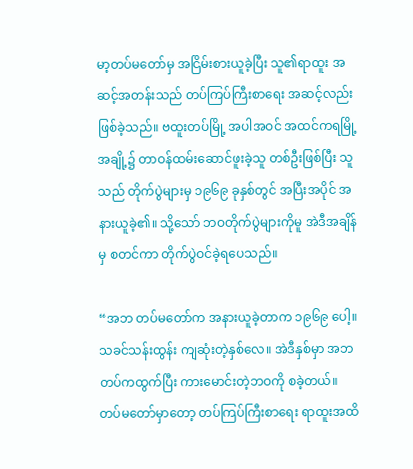မာ့တပ်မတော်မှ အငြိမ်းစားယူခဲ့ပြီး သူ၏ရာထူး အဆင့်အတန်းသည် တပ်ကြပ်ကြီးစာရေး အဆင့်လည်း ဖြစ်ခဲ့သည်။ ဗထူးတပ်မြို့ အပါအဝင် အထင်ကရမြို့ အချို့၌ တာဝန်ထမ်းဆောင်ဖူးခဲ့သူ တစ်ဦးဖြစ်ပြီး သူသည် တိုက်ပွဲများမှ ၁၉၆၉ ခုနှစ်တွင် အပြီးအပိုင် အနားယူခဲ့၏။ သို့သော် ဘဝတိုက်ပွဲများကိုမူ အဲဒီအချိန်မှ စတင်ကာ တိုက်ပွဲဝင်ခဲ့ရပေသည်။

“အဘ တပ်မတော်က အနားယူခဲ့တာက ၁၉၆၉ ပေါ့။ သခင်သန်းထွန်း ကျဆုံးတဲ့နှစ်လေ။ အဲဒီနှစ်မှာ အဘ တပ်ကထွက်ပြီး ကားမောင်းတဲ့ဘဝကို စခဲ့တယ်။ တပ်မတော်မှာတော့ တပ်ကြပ်ကြီးစာရေး ရာထူးအထိ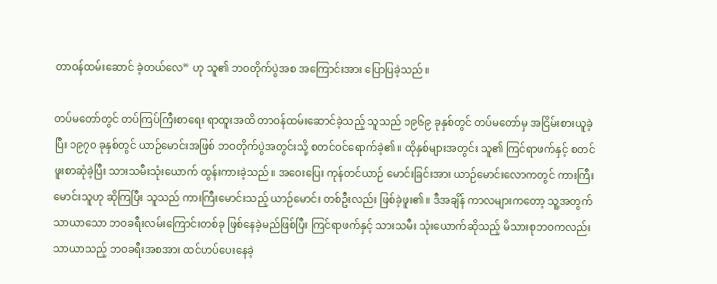တာဝန်ထမ်းဆောင် ခဲ့တယ်လေ” ဟု သူ၏ ဘဝတိုက်ပွဲအစ အကြောင်းအား ပြောပြခဲ့သည်။

တပ်မတော်တွင် တပ်ကြပ်ကြီးစာရေး ရာထူးအထိ တာဝန်ထမ်းဆောင်ခဲ့သည့် သူသည် ၁၉၆၉ ခုနှစ်တွင် တပ်မတော်မှ အငြိမ်းစားယူခဲ့ပြီး ၁၉၇၀ ခုနှစ်တွင် ယာဉ်မောင်းအဖြစ် ဘဝတိုက်ပွဲအတွင်းသို့ စတင်ဝင်ရောက်ခဲ့၏။ ထိုနှစ်များအတွင်း သူ၏ ကြင်ရာဖက်နှင့် စတင်ဖူးစာဆုံခဲ့ပြီး သားသမီးသုံးယောက် ထွန်းကားခဲ့သည်။ အဝေးပြေး ကုန်တင်ယာဉ် မောင်းခြင်းအား ယာဉ်မောင်းလောကတွင် ကားကြီးမောင်းသူဟု ဆိုကြပြီး သူသည် ကားကြီးမောင်းသည့် ယာဉ်မောင်း တစ်ဦးလည်း ဖြစ်ခဲ့ဖူး၏။ ဒီအချိန် ကာလများကတော့ သူ့အတွက် သာယာသော ဘဝခရီးလမ်းကြောင်းတစ်ခု ဖြစ်နေခဲ့မည်ဖြစ်ပြီး ကြင်ရာဖက်နှင့် သားသမီး သုံးယောက်ဆိုသည့် မိသားစုဘဝကလည်း သာယာသည့် ဘဝခရီးအစအား ထင်ဟပ်ပေးနေခဲ့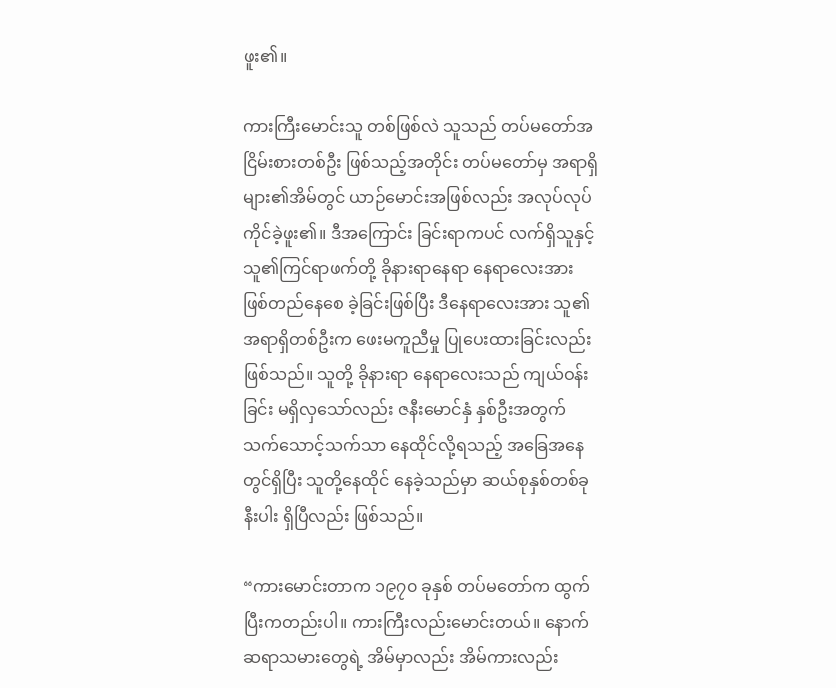ဖူး၏။

ကားကြီးမောင်းသူ တစ်ဖြစ်လဲ သူသည် တပ်မတော်အငြိမ်းစားတစ်ဦး ဖြစ်သည့်အတိုင်း တပ်မတော်မှ အရာရှိများ၏အိမ်တွင် ယာဉ်မောင်းအဖြစ်လည်း အလုပ်လုပ်ကိုင်ခဲ့ဖူး၏။ ဒီအကြောင်း ခြင်းရာကပင် လက်ရှိသူနှင့် သူ၏ကြင်ရာဖက်တို့ ခိုနားရာနေရာ နေရာလေးအား ဖြစ်တည်နေစေ ခဲ့ခြင်းဖြစ်ပြီး ဒီနေရာလေးအား သူ၏အရာရှိတစ်ဦးက ဖေးမကူညီမှု ပြုပေးထားခြင်းလည်း ဖြစ်သည်။ သူတို့ ခိုနားရာ နေရာလေးသည် ကျယ်ဝန်းခြင်း မရှိလှသော်လည်း ဇနီးမောင်နှံ နှစ်ဦးအတွက် သက်သောင့်သက်သာ နေထိုင်လို့ရသည့် အခြေအနေတွင်ရှိပြီး သူတို့နေထိုင် နေခဲ့သည်မှာ ဆယ်စုနှစ်တစ်ခုနီးပါး ရှိပြီလည်း ဖြစ်သည်။

“ကားမောင်းတာက ၁၉၇၀ ခုနှစ် တပ်မတော်က ထွက်ပြီးကတည်းပါ။ ကားကြီးလည်းမောင်းတယ်။ နောက် ဆရာသမားတွေရဲ့ အိမ်မှာလည်း အိမ်ကားလည်း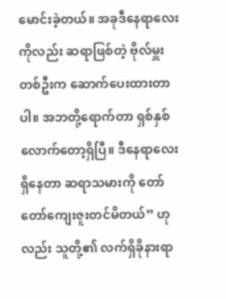မောင်းခဲ့တယ်။ အခုဒီနေရာလေးကိုလည်း ဆရာဖြစ်တဲ့ ဗိုလ်မှူးတစ်ဦးက ဆောက်ပေးထားတာပါ။ အဘတို့ရောက်တာ ရှစ်နှစ်လောက်တော့ရှိပြီ။ ဒီနေရာလေးရှိနေတာ ဆရာသမားကို တော်တော်ကျေးဇူးတင်မိတယ်” ဟုလည်း သူတို့၏ လက်ရှိခိုနားရာ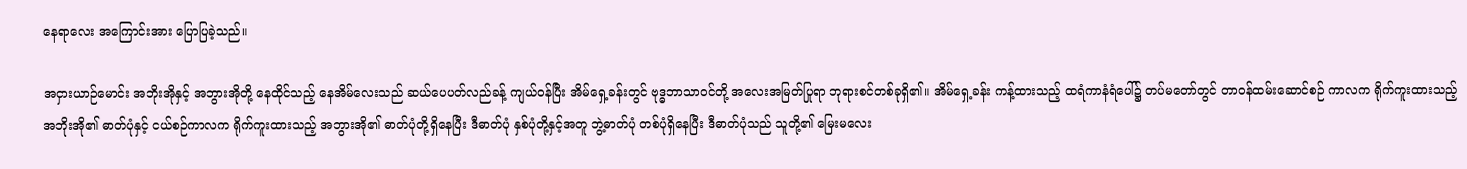နေရာလေး အကြောင်းအား ပြောပြခဲ့သည်။

အငှားယာဉ်မောင်း အဘိုးအိုနှင့် အဘွားအိုတို့ နေထိုင်သည့် နေအိမ်လေးသည် ဆယ်ပေပတ်လည်ခန့် ကျယ်ဝန်ပြီး အိမ်ရှေ့ခန်းတွင် ဗုဒ္ဓဘာသာဝင်တို့ အလေးအမြတ်ပြုရာ ဘုရားစင်တစ်ခုရှိ၏။ အိမ်ရှေ့ခန်း ကန့်ထားသည့် ထရံကာနံရံပေါ်၌ တပ်မတော်တွင် တာဝန်ထမ်းဆောင်စဉ် ကာလက ရိုက်ကူးထားသည့် အဘိုးအို၏ ဓာတ်ပုံနှင့် ငယ်စဉ်ကာလက ရိုက်ကူးထားသည့် အဘွားအို၏ ဓာတ်ပုံတို့ရှိနေပြီး ဒီဓာတ်ပုံ နှစ်ပုံတို့နှင့်အတူ ဘွဲ့ဓာတ်ပုံ တစ်ပုံရှိနေပြီး ဒီဓာတ်ပုံသည် သူတို့၏ မြေးမလေး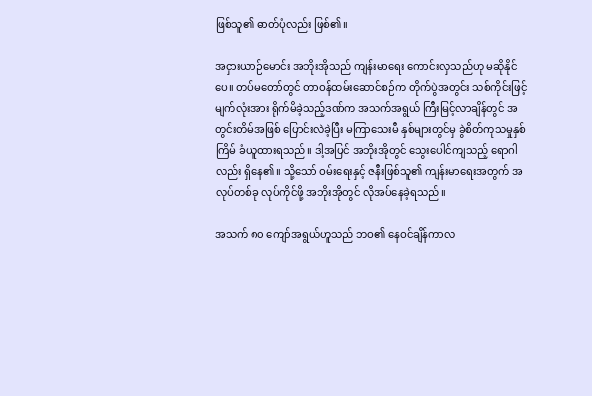ဖြစ်သူ၏ ဓာတ်ပုံလည်း ဖြစ်၏။

အငှားယာဉ်မောင်း အဘိုးအိုသည် ကျန်းမာရေး ကောင်းလှသည်ဟု မဆိုနိုင်ပေ။ တပ်မတော်တွင် တာဝန်ထမ်းဆောင်စဉ်က တိုက်ပွဲအတွင်း သစ်ကိုင်းဖြင့် မျက်လုံးအား ရိုက်မိခဲ့သည့်ဒဏ်က အသက်အရွယ် ကြီးမြင့်လာချိန်တွင် အတွင်းတိမ်အဖြစ် ပြောင်းလဲခဲ့ပြီး မကြာသေးမီ နှစ်များတွင်မှ ခွဲစိတ်ကုသမှုနှစ်ကြိမ် ခံယူထားရသည်။ ဒါ့အပြင် အဘိုးအိုတွင် သွေးပေါင်ကျသည့် ရောဂါလည်း ရှိနေ၏။ သို့သော် ဝမ်းရေးနှင့် ဇနီးဖြစ်သူ၏ ကျန်းမာရေးအတွက် အလုပ်တစ်ခု လုပ်ကိုင်ဖို့ အဘိုးအိုတွင် လိုအပ်နေခဲ့ရသည်။

အသက် ၈၀ ကျော်အရွယ်ဟူသည် ဘဝ၏ နေဝင်ချိန်ကာလ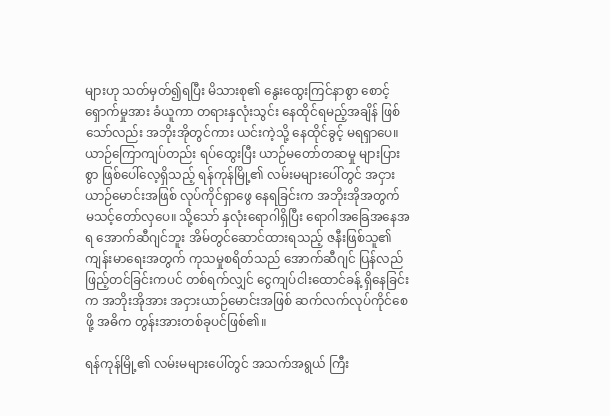များဟု သတ်မှတ်၍ရပြီး မိသားစု၏ နွေးထွေးကြင်နာစွာ စောင့်ရှောက်မှုအား ခံယူကာ တရားနှလုံးသွင်း နေထိုင်ရမည့်အချိန် ဖြစ်သော်လည်း အဘိုးအိုတွင်ကား ယင်းကဲ့သို့ နေထိုင်ခွင့် မရရှာပေ။ ယာဉ်ကြောကျပ်တည်း ရပ်ထွေးပြီး ယာဉ်မတော်တဆမှု များပြားစွာ ဖြစ်ပေါ်လေ့ရှိသည့် ရန်ကုန်မြို့၏ လမ်းမများပေါ်တွင် အငှားယာဉ်မောင်းအဖြစ် လုပ်ကိုင်ရှာဖွေ နေရခြင်းက အဘိုးအိုအတွက် မသင့်တော်လှပေ။ သို့သော် နှလုံးရောဂါရှိပြီး ရောဂါအခြေအနေအရ အောက်ဆီဂျင်ဘူး အိမ်တွင်ဆောင်ထားရသည့် ဇနီးဖြစ်သူ၏ ကျန်းမာရေးအတွက် ကုသမှုစရိတ်သည် အောက်ဆီဂျင် ပြန်လည်ဖြည့်တင်ခြင်းကပင် တစ်ရက်လျှင် ငွေကျပ်ငါးထောင်ခန့် ရှိနေခြင်းက အဘိုးအိုအား အငှားယာဉ်မောင်းအဖြစ် ဆက်လက်လုပ်ကိုင်စေဖို့ အဓိက တွန်းအားတစ်ခုပင်ဖြစ်၏။

ရန်ကုန်မြို့၏ လမ်းမများပေါ်တွင် အသက်အရွယ် ကြီး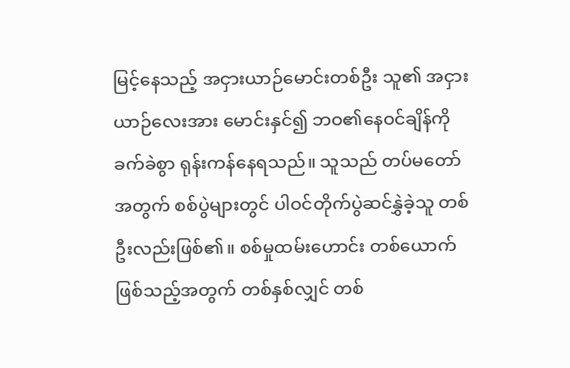မြင့်နေသည့် အငှားယာဉ်မောင်းတစ်ဦး သူ၏ အငှားယာဉ်လေးအား မောင်းနှင်၍ ဘဝ၏နေဝင်ချိန်ကို ခက်ခဲစွာ ရုန်းကန်နေရသည်။ သူသည် တပ်မတော်အတွက် စစ်ပွဲများတွင် ပါဝင်တိုက်ပွဲဆင်နွှဲခဲ့သူ တစ်ဦးလည်းဖြစ်၏။ စစ်မှုထမ်းဟောင်း တစ်ယောက် ဖြစ်သည့်အတွက် တစ်နှစ်လျှင် တစ်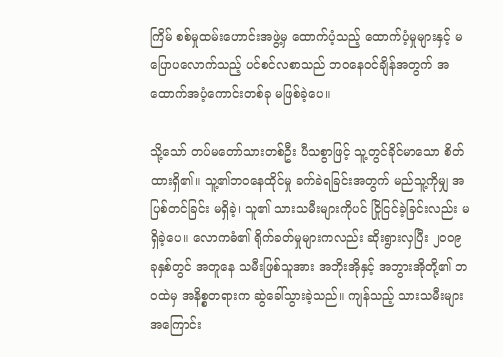ကြိမ် စစ်မှုထမ်းဟောင်းအဖွဲ့မှ ထောက်ပံ့သည့် ထောက်ပံ့မှုများနှင့် မပြောပလောက်သည့် ပင်စင်လစာသည် ဘဝနေဝင်ချိန်အတွက် အထောက်အပံ့ကောင်းတစ်ခု မဖြစ်ခဲ့ပေ။

သို့သော် တပ်မတော်သားတစ်ဦး ပီသစွာဖြင့် သူ့တွင်ခိုင်မာသော စိတ်ထားရှိ၏။ သူ့၏ဘဝနေထိုင်မှု ခက်ခဲရခြင်းအတွက် မည်သူ့ကိုမျှ အပြစ်တင်ခြင်း မရှိခဲ့၊ သူ၏ သားသမီးများကိုပင် ငြိုငြင်ခဲ့ခြင်းလည်း မရှိခဲ့ပေ။ လောကဓံ၏ ရိုက်ခတ်မှုများကလည်း ဆိုးရွားလှပြီး ၂၀၀၉ ခုနှစ်တွင် အတူနေ သမီးဖြစ်သူအား အဘိုးအိုနှင့် အဘွားအိုတို့၏ ဘဝထဲမှ အနိစ္စတရားက ဆွဲခေါ်သွားခဲ့သည်။ ကျန်သည့် သားသမီးများ အကြောင်း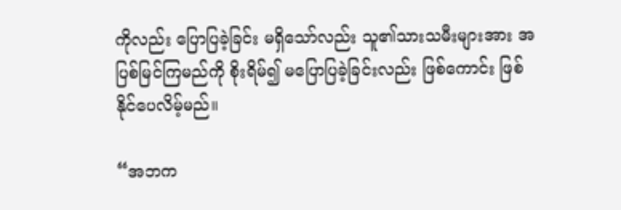ကိုလည်း ပြောပြခဲ့ခြင်း မရှိသော်လည်း သူ၏သားသမီးများအား အပြစ်မြင်ကြမည်ကို စိုးရိမ်၍ မပြောပြခဲ့ခြင်းလည်း ဖြစ်ကောင်း ဖြစ်နိုင်ပေလိမ့်မည်။

“အဘက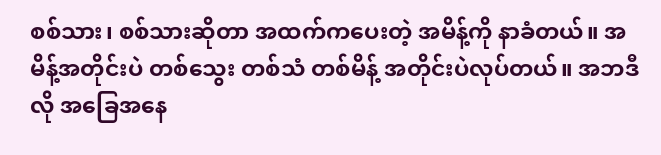စစ်သား၊ စစ်သားဆိုတာ အထက်ကပေးတဲ့ အမိန့်ကို နာခံတယ်။ အမိန့်အတိုင်းပဲ တစ်သွေး တစ်သံ တစ်မိန့် အတိုင်းပဲလုပ်တယ်။ အဘဒီလို အခြေအနေ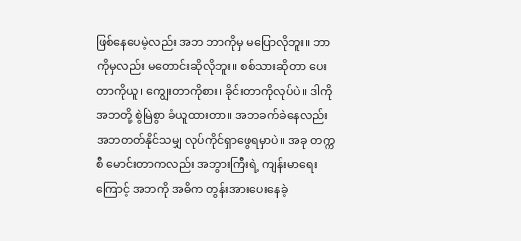ဖြစ်နေပေမဲ့လည်း အဘ ဘာကိုမှ မပြောလိုဘူး။ ဘာကိုမှလည်း မတောင်းဆိုလိုဘူး။ စစ်သားဆိုတာ ပေးတာကိုယူ၊ ကျွေးတာကိုစား၊ ခိုင်းတာကိုလုပ်ပဲ။ ဒါကို အဘတို့ စွဲမြဲစွာ ခံယူထားတာ။ အဘခက်ခဲနေလည်း အဘတတ်နိုင်သမျှ လုပ်ကိုင်ရှာဖွေရမှာပဲ။ အခု တက္ကစီ မောင်းတာကလည်း အဘွားကြီးရဲ့ ကျန်းမာရေးကြောင့် အဘကို အဓိက တွန်းအားပေးနေခဲ့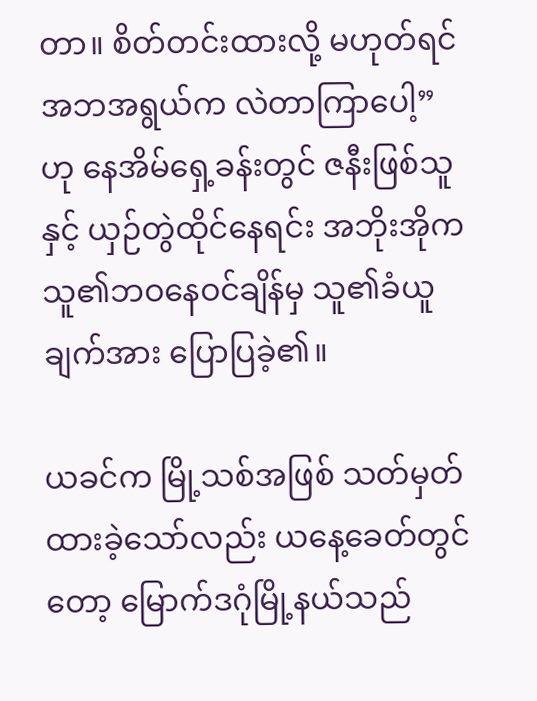တာ။ စိတ်တင်းထားလို့ မဟုတ်ရင် အဘအရွယ်က လဲတာကြာပေါ့” ဟု နေအိမ်ရှေ့ခန်းတွင် ဇနီးဖြစ်သူနှင့် ယှဉ်တွဲထိုင်နေရင်း အဘိုးအိုက သူ၏ဘဝနေဝင်ချိန်မှ သူ၏ခံယူချက်အား ပြောပြခဲ့၏။

ယခင်က မြို့သစ်အဖြစ် သတ်မှတ်ထားခဲ့သော်လည်း ယနေ့ခေတ်တွင်တော့ မြောက်ဒဂုံမြို့နယ်သည်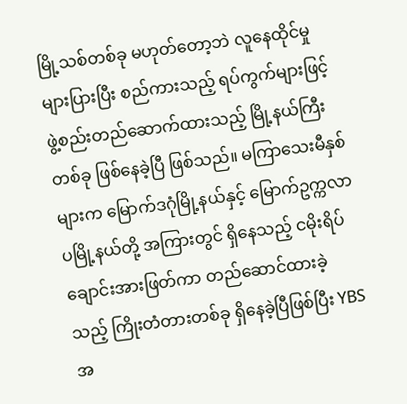မြို့သစ်တစ်ခု မဟုတ်တော့ဘဲ လူနေထိုင်မှု များပြားပြီး စည်ကားသည့် ရပ်ကွက်များဖြင့် ဖွဲ့စည်းတည်ဆောက်ထားသည့် မြို့နယ်ကြီးတစ်ခု ဖြစ်နေခဲ့ပြီ ဖြစ်သည်။ မကြာသေးမီနှစ်များက မြောက်ဒဂုံမြို့နယ်နှင့် မြောက်ဥက္ကလာပမြို့နယ်တို့ အကြားတွင် ရှိနေသည့် ငမိုးရိပ်ချောင်းအားဖြတ်ကာ တည်ဆောင်ထားခဲ့သည့် ကြိုးတံတားတစ်ခု ရှိနေခဲ့ပြီဖြစ်ပြီး YBS အ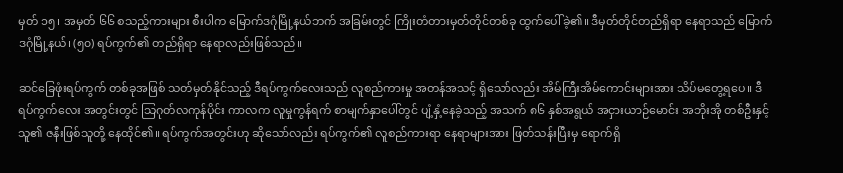မှတ် ၁၅၊ အမှတ် ၆၆ စသည့်ကားများ စီးပါက မြောက်ဒဂုံမြို့နယ်ဘက် အခြမ်းတွင် ကြိုးတံတားမှတ်တိုင်တစ်ခု ထွက်ပေါ်ခဲ့၏။ ဒီမှတ်တိုင်တည်ရှိရာ နေရာသည် မြောက်ဒဂုံမြို့နယ်၊ (၅၀) ရပ်ကွက်၏ တည်ရှိရာ နေရာလည်းဖြစ်သည်။

ဆင်ခြေဖုံးရပ်ကွက် တစ်ခုအဖြစ် သတ်မှတ်နိုင်သည့် ဒီရပ်ကွက်လေးသည် လူစည်ကားမှု အတန်အသင့် ရှိသော်လည်း အိမ်ကြီးအိမ်ကောင်းများအား သိပ်မတွေ့ရပေ။ ဒီရပ်ကွက်လေး အတွင်းတွင် သြဂုတ်လကုန်ပိုင်း ကာလက လူမှုကွန်ရက် စာမျက်နှာပေါ်တွင် ပျံ့နှံ့နေခဲ့သည့် အသက် ၈၆ နှစ်အရွယ် အငှားယာဉ်မောင်း အဘိုးအို တစ်ဦးနှင့်သူ၏ ဇနီးဖြစ်သူတို့ နေထိုင်၏။ ရပ်ကွက်အတွင်းဟု ဆိုသော်လည်း ရပ်ကွက်၏ လူစည်ကားရာ နေရာများအား ဖြတ်သန်းပြီးမှ ရောက်ရှိ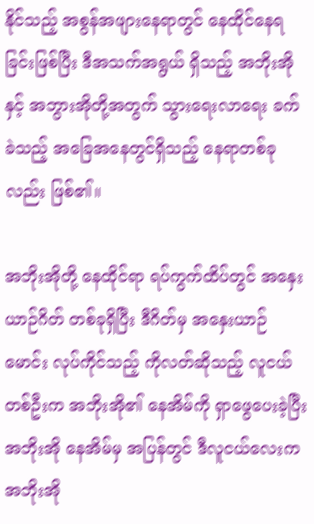နိုင်သည့် အစွန်အဖျားနေရာတွင် နေထိုင်နေရခြင်းဖြစ်ပြီး ဒီအသက်အရွယ် ရှိသည့် အဘိုးအိုနှင့် အဘွားအိုတို့အတွက် သွားရေးလာရေး ခက်ခဲသည့် အခြေအနေတွင်ရှိသည့် နေရာတစ်ခုလည်း ဖြစ်၏။

အဘိုးအိုတို့ နေထိုင်ရာ ရပ်ကွက်ထိပ်တွင် အနှေးယာဉ်ဂိတ် တစ်ခုရှိပြီး ဒီဂိတ်မှ အနှေးယာဉ်မောင်း လုပ်ကိုင်သည့် ကိုလတ်ဆိုသည့် လူငယ်တစ်ဦးက အဘိုးအို၏ နေအိမ်ကို ရှာဖွေပေးခဲ့ပြီး အဘိုးအို နေအိမ်မှ အပြန်တွင် ဒီလူငယ်လေးက အဘိုးအို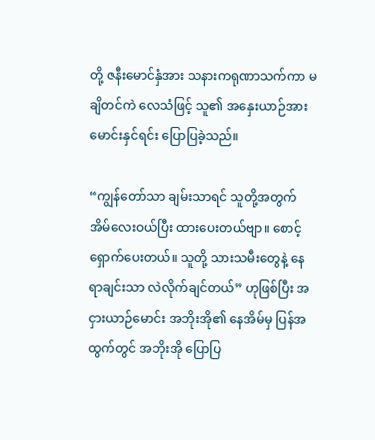တို့ ဇနီးမောင်နှံအား သနားကရုဏာသက်ကာ မချိတင်ကဲ လေသံဖြင့် သူ၏ အနှေးယာဉ်အား မောင်းနှင်ရင်း ပြောပြခဲ့သည်။

“ကျွန်တော်သာ ချမ်းသာရင် သူတို့အတွက် အိမ်လေးဝယ်ပြီး ထားပေးတယ်ဗျာ။ စောင့်ရှောက်ပေးတယ်။ သူတို့ သားသမီးတွေနဲ့ နေရာချင်းသာ လဲလိုက်ချင်တယ်” ဟုဖြစ်ပြီး အငှားယာဉ်မောင်း အဘိုးအို၏ နေအိမ်မှ ပြန်အထွက်တွင် အဘိုးအို ပြောပြ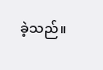ခဲ့သည်။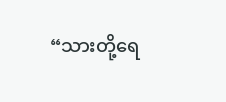“သားတို့ရေ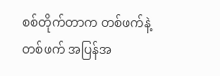စစ်တိုက်တာက တစ်ဖက်နဲ့တစ်ဖက် အပြန်အ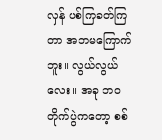လှန် ပစ်ကြခတ်ကြတာ အဘမကြောက်ဘူး။ လွယ်လွယ်လေး။ အခု ဘဝတိုက်ပွဲကတော့ စစ်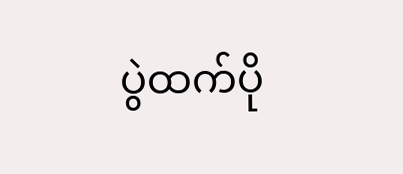ပွဲထက်ပို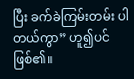ပြီး ခက်ခဲကြမ်းတမ်း ပါတယ်ကွာ” ဟူ၍ပင် ဖြစ်၏။